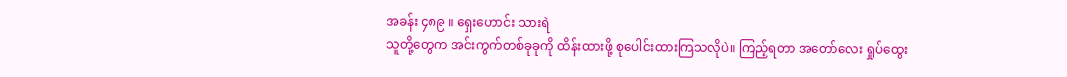အခန်း ၄၈၉ ။ ရှေးဟောင်း သားရဲ
သူတို့တွေက အင်းကွက်တစ်ခုခုကို ထိန်းထားဖို့ စုပေါင်းထားကြသလိုပဲ။ ကြည့်ရတာ အတော်လေး ရှုပ်ထွေး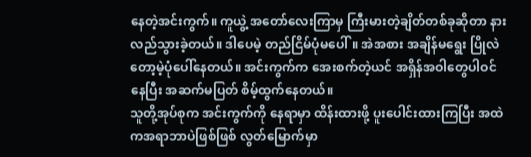နေတဲ့အင်းကွက်။ ကူယွဲ့ အတော်လေးကြာမှ ကြီးမားတဲ့ချိတ်တစ်ခုဆိုတာ နားလည်သွားခဲ့တယ်။ ဒါပေမဲ့ တည်ငြိမ်ပုံမပေါ်။ အဲအစား အချိန်မရွေး ပြိုလဲတော့မဲ့ပုံပေါ်နေတယ်။ အင်းကွက်က အေးစက်တဲ့ယင် အရှိန်အဝါတွေပါဝင်နေပြီး အဆက်မပြတ် စိမ့်ထွက်နေတယ်။
သူတို့အုပ်စုက အင်းကွက်ကို နေရာမှာ ထိန်းထားဖို့ ပူးပေါင်းထားကြပြီး အထဲကအရာဘာပဲဖြစ်ဖြစ် လွတ်မြောက်မှာ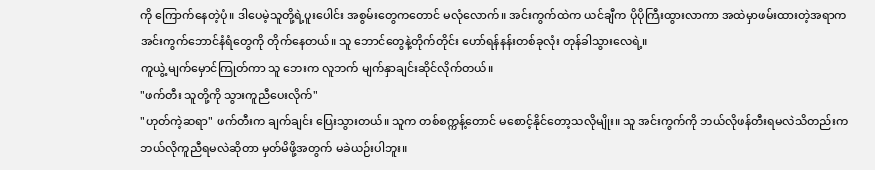ကို ကြောက်နေတဲ့ပုံ။ ဒါပေမဲ့သူတို့ရဲ့ပူးပေါင်း အစွမ်းတွေကတောင် မလုံလောက်။ အင်းကွက်ထဲက ယင်ချီက ပိုပိုကြီးထွားလာကာ အထဲမှာဖမ်းထားတဲ့အရာက အင်းကွက်ဘောင်နံရံတွေကို တိုက်နေတယ်။ သူ ဘောင်တွေနဲ့တိုက်တိုင်း ဟော်ရန်နန်းတစ်ခုလုံး တုန်ခါသွားလေရဲ့။
ကူယွဲ့ မျက်မှောင်ကြုတ်ကာ သူ ဘေးက လူဘက် မျက်နှာချင်းဆိုင်လိုက်တယ်။
"ဖက်တီး သူတို့ကို သွားကူညီပေးလိုက်"
"ဟုတ်ကဲ့ဆရာ" ဖက်တီးက ချက်ချင်း ပြေးသွားတယ်။ သူက တစ်စက္ကန့်တောင် မစောင့်နိုင်တော့သလိုမျိုး။ သူ အင်းကွက်ကို ဘယ်လိုဖန်တီးရမလဲသိတည်းက ဘယ်လိုကူညီရမလဲဆိုတာ မှတ်မိဖို့အတွက် မခဲယဉ်းပါဘူး။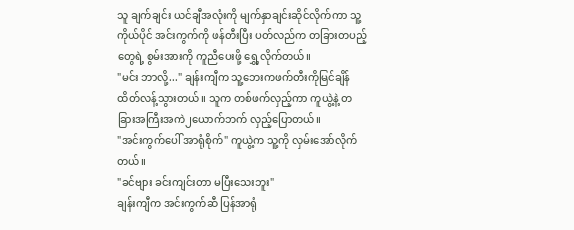သူ ချက်ချင်း ယင်ချီအလုံးကို မျက်နှာချင်းဆိုင်လိုက်ကာ သူ့ကိုယ်ပိုင် အင်းကွက်ကို ဖန်တီးပြီး ပတ်လည်က တခြားတပည့်တွေရဲ့ စွမ်းအားကို ကူညီပေးဖို့ ရွှေ့လိုက်တယ်။
"မင်း ဘာလို့..." ချန်းကျီက သူ့ဘေးကဖက်တီးကိုမြင်ချိန် ထိတ်လန့်သွားတယ်။ သူက တစ်ဖက်လှည့်ကာ ကူယွဲ့နဲ့ တခြားအကြီးအကဲ၂ယောက်ဘက် လှည့်ပြောတယ်။
"အင်းကွက်ပေါ် အာရုံစိုက်" ကူယွဲ့က သူ့ကို လှမ်းအော်လိုက်တယ်။
"ခင်ဗျား ခင်းကျင်းတာ မပြီးသေးဘူး"
ချန်းကျီက အင်းကွက်ဆီ ပြန်အာရုံ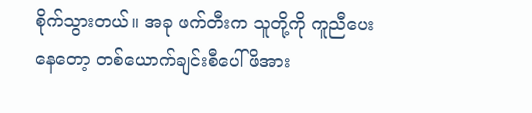စိုက်သွားတယ်။ အခု ဖက်တီးက သူတို့ကို ကူညီပေးနေတော့ တစ်ယောက်ချင်းစီပေါ် ဖိအား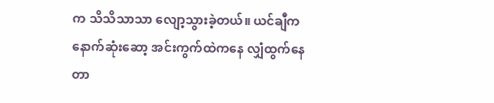က သိသိသာသာ လျော့သွားခဲ့တယ်။ ယင်ချီက နောက်ဆုံးဆော့ အင်းကွက်ထဲကနေ လျှံထွက်နေတာ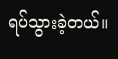ရပ်သွားခဲ့တယ်။